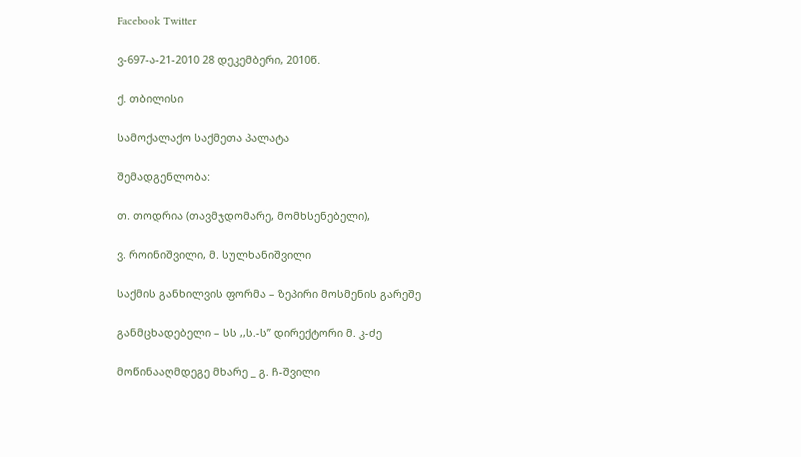Facebook Twitter

ვ-697-ა-21-2010 28 დეკემბერი, 2010წ.

ქ. თბილისი

სამოქალაქო საქმეთა პალატა

შემადგენლობა:

თ. თოდრია (თავმჯდომარე, მომხსენებელი),

ვ. როინიშვილი, მ. სულხანიშვილი

საქმის განხილვის ფორმა – ზეპირი მოსმენის გარეშე

განმცხადებელი – სს ,,ს.-ს” დირექტორი მ. კ-ძე

მოწინააღმდეგე მხარე _ გ. ჩ-შვილი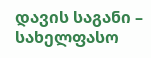დავის საგანი – სახელფასო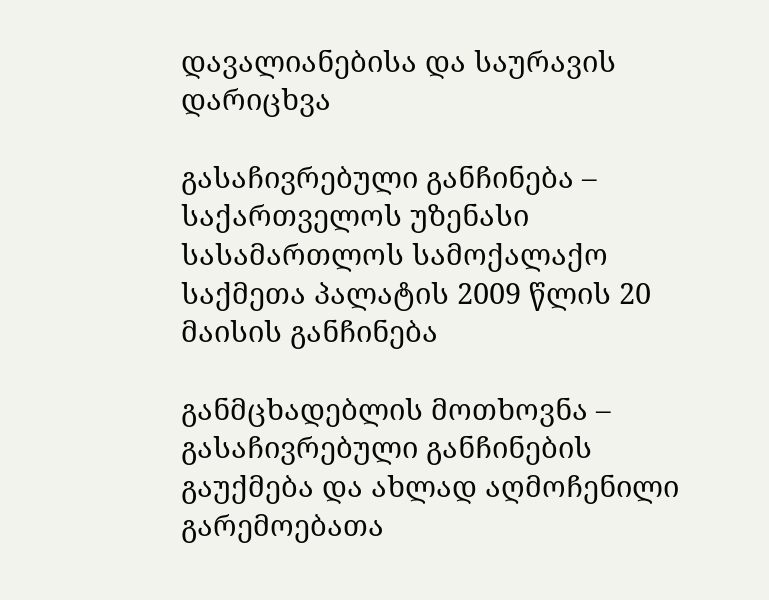დავალიანებისა და საურავის დარიცხვა

გასაჩივრებული განჩინება – საქართველოს უზენასი სასამართლოს სამოქალაქო საქმეთა პალატის 2009 წლის 20 მაისის განჩინება

განმცხადებლის მოთხოვნა – გასაჩივრებული განჩინების გაუქმება და ახლად აღმოჩენილი გარემოებათა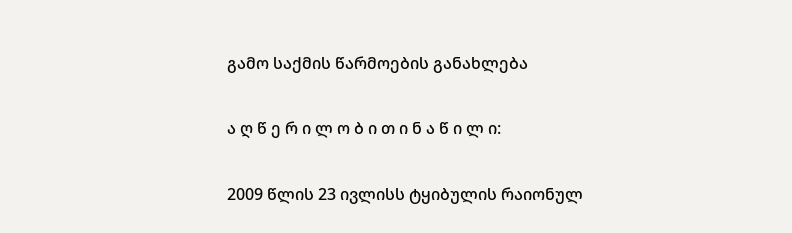გამო საქმის წარმოების განახლება

ა ღ წ ე რ ი ლ ო ბ ი თ ი ნ ა წ ი ლ ი:

2009 წლის 23 ივლისს ტყიბულის რაიონულ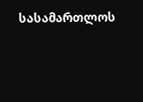სასამართლოს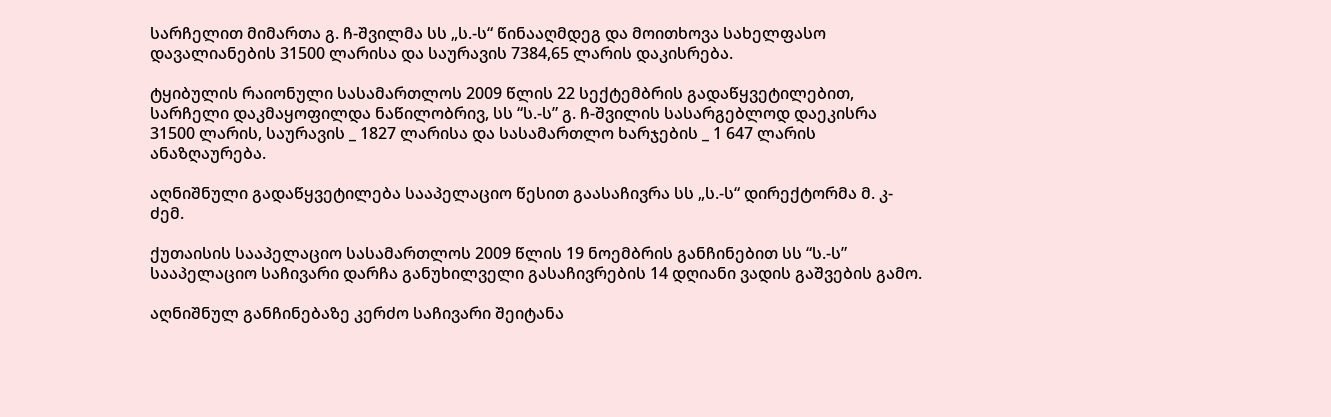სარჩელით მიმართა გ. ჩ-შვილმა სს „ს.-ს“ წინააღმდეგ და მოითხოვა სახელფასო დავალიანების 31500 ლარისა და საურავის 7384,65 ლარის დაკისრება.

ტყიბულის რაიონული სასამართლოს 2009 წლის 22 სექტემბრის გადაწყვეტილებით, სარჩელი დაკმაყოფილდა ნაწილობრივ, სს “ს.-ს” გ. ჩ-შვილის სასარგებლოდ დაეკისრა 31500 ლარის, საურავის _ 1827 ლარისა და სასამართლო ხარჯების _ 1 647 ლარის ანაზღაურება.

აღნიშნული გადაწყვეტილება სააპელაციო წესით გაასაჩივრა სს „ს.-ს“ დირექტორმა მ. კ-ძემ.

ქუთაისის სააპელაციო სასამართლოს 2009 წლის 19 ნოემბრის განჩინებით სს “ს.-ს” სააპელაციო საჩივარი დარჩა განუხილველი გასაჩივრების 14 დღიანი ვადის გაშვების გამო.

აღნიშნულ განჩინებაზე კერძო საჩივარი შეიტანა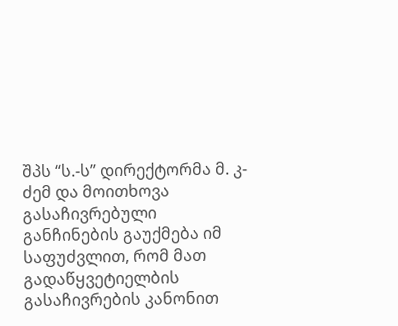შპს “ს.-ს” დირექტორმა მ. კ-ძემ და მოითხოვა გასაჩივრებული განჩინების გაუქმება იმ საფუძვლით, რომ მათ გადაწყვეტიელბის გასაჩივრების კანონით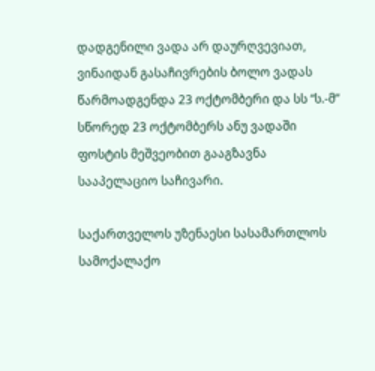დადგენილი ვადა არ დაურღვევიათ, ვინაიდან გასაჩივრების ბოლო ვადას წარმოადგენდა 23 ოქტომბერი და სს “ს.-მ” სწორედ 23 ოქტომბერს ანუ ვადაში ფოსტის მეშვეობით გააგზავნა სააპელაციო საჩივარი.

საქართველოს უზენაესი სასამართლოს სამოქალაქო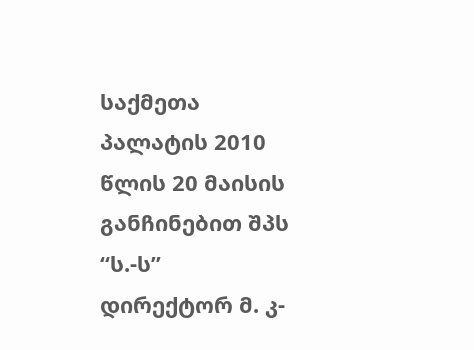საქმეთა პალატის 2010 წლის 20 მაისის განჩინებით შპს “ს.-ს” დირექტორ მ. კ-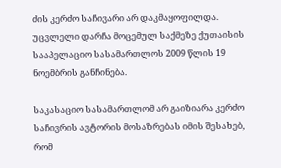ძის კერძო საჩივარი არ დაკმაყოფილდა. უცვლელი დარჩა მოცემულ საქმეზე ქუთაისის სააპელაციო სასამართლოს 2009 წლის 19 ნოემბრის განჩინება.

საკასაციო სასამართლომ არ გაიზიარა კერძო საჩივრის ავტორის მოსაზრებას იმის შესახებ, რომ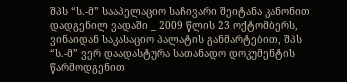შპს “ს.-მ” სააპელაციო საჩივარი შეიტანა კანონით დადგენილ ვადაში _ 2009 წლის 23 ოქტომბერს, ვინაიდან საკასაციო პალატის განმარტებით, შპს “ს.-მ” ვერ დაადასტურა სათანადო დოკუმენტის წარმოდგენით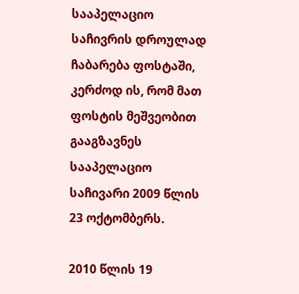სააპელაციო საჩივრის დროულად ჩაბარება ფოსტაში, კერძოდ ის, რომ მათ ფოსტის მეშვეობით გააგზავნეს სააპელაციო საჩივარი 2009 წლის 23 ოქტომბერს.

2010 წლის 19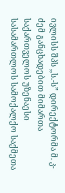ივლისს შპს ,,ს.-ს” დირექტორმა მ. კ-ძემ განცხადებით მიმართა საქართველოს უზენაესი სასამართლოს სამოქალქო საქმეთა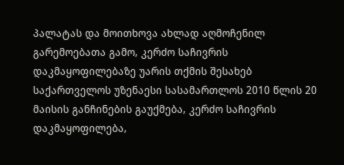პალატას და მოითხოვა ახლად აღმოჩენილ გარემოებათა გამო, კერძო საჩივრის დაკმაყოფილებაზე უარის თქმის შესახებ საქართველოს უზენაესი სასამართლოს 2010 წლის 20 მაისის განჩინების გაუქმება, კერძო საჩივრის დაკმაყოფილება,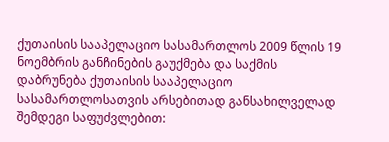ქუთაისის სააპელაციო სასამართლოს 2009 წლის 19 ნოემბრის განჩინების გაუქმება და საქმის დაბრუნება ქუთაისის სააპელაციო სასამართლოსათვის არსებითად განსახილველად შემდეგი საფუძვლებით: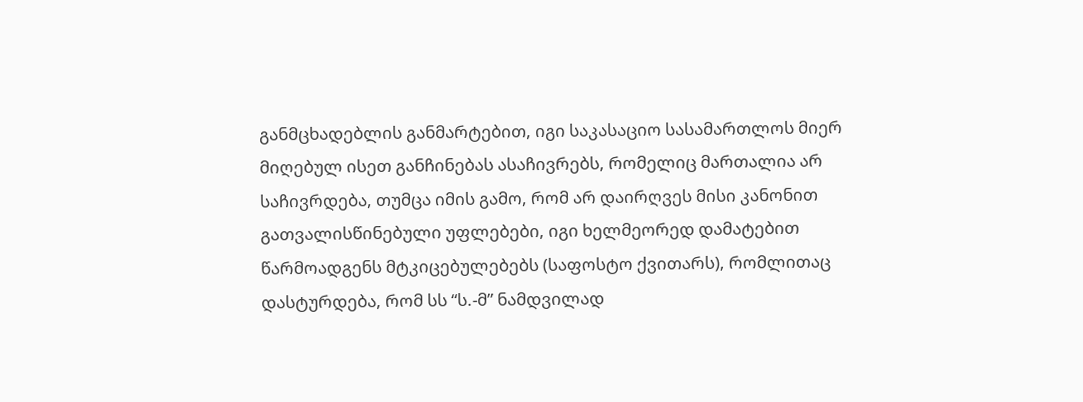განმცხადებლის განმარტებით, იგი საკასაციო სასამართლოს მიერ მიღებულ ისეთ განჩინებას ასაჩივრებს, რომელიც მართალია არ საჩივრდება, თუმცა იმის გამო, რომ არ დაირღვეს მისი კანონით გათვალისწინებული უფლებები, იგი ხელმეორედ დამატებით წარმოადგენს მტკიცებულებებს (საფოსტო ქვითარს), რომლითაც დასტურდება, რომ სს “ს.-მ” ნამდვილად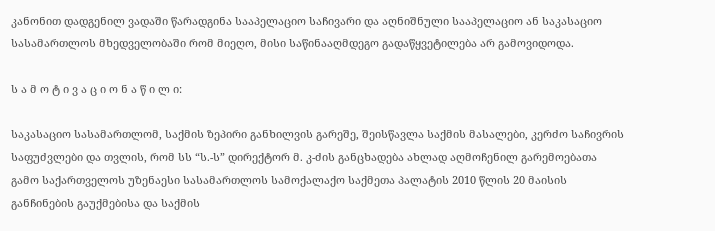კანონით დადგენილ ვადაში წარადგინა სააპელაციო საჩივარი და აღნიშნული სააპელაციო ან საკასაციო სასამართლოს მხედველობაში რომ მიეღო, მისი საწინააღმდეგო გადაწყვეტილება არ გამოვიდოდა.

ს ა მ ო ტ ი ვ ა ც ი ო ნ ა წ ი ლ ი:

საკასაციო სასამართლომ, საქმის ზეპირი განხილვის გარეშე, შეისწავლა საქმის მასალები, კერძო საჩივრის საფუძვლები და თვლის, რომ სს “ს.-ს” დირექტორ მ. კ-ძის განცხადება ახლად აღმოჩენილ გარემოებათა გამო საქართველოს უზენაესი სასამართლოს სამოქალაქო საქმეთა პალატის 2010 წლის 20 მაისის განჩინების გაუქმებისა და საქმის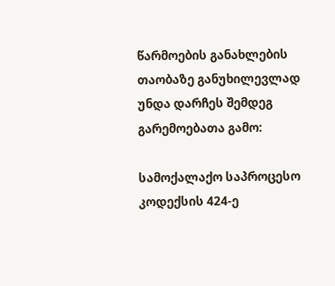წარმოების განახლების თაობაზე განუხილევლად უნდა დარჩეს შემდეგ გარემოებათა გამო:

სამოქალაქო საპროცესო კოდექსის 424-ე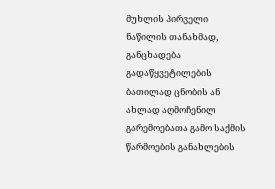მუხლის პირველი ნაწილის თანახმად, განცხადება გადაწყვეტილების ბათილად ცნობის ან ახლად აღმოჩენილ გარემოებათა გამო საქმის წარმოების განახლების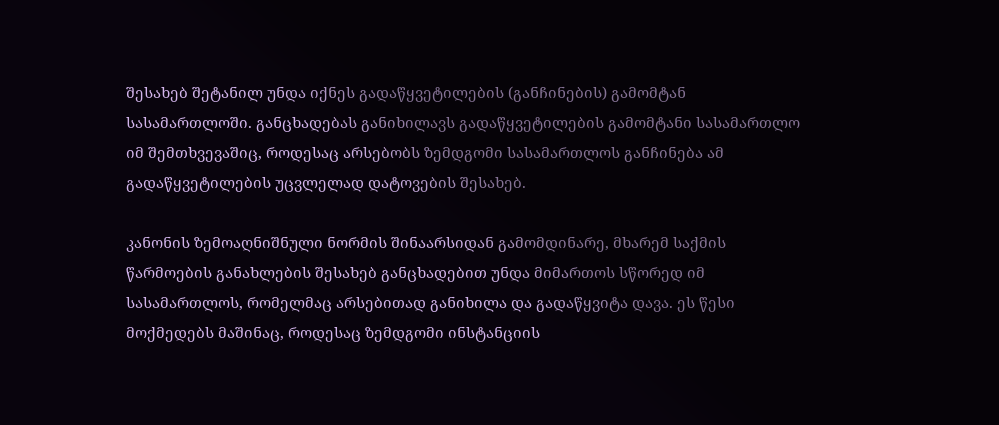შესახებ შეტანილ უნდა იქნეს გადაწყვეტილების (განჩინების) გამომტან სასამართლოში. განცხადებას განიხილავს გადაწყვეტილების გამომტანი სასამართლო იმ შემთხვევაშიც, როდესაც არსებობს ზემდგომი სასამართლოს განჩინება ამ გადაწყვეტილების უცვლელად დატოვების შესახებ.

კანონის ზემოაღნიშნული ნორმის შინაარსიდან გამომდინარე, მხარემ საქმის წარმოების განახლების შესახებ განცხადებით უნდა მიმართოს სწორედ იმ სასამართლოს, რომელმაც არსებითად განიხილა და გადაწყვიტა დავა. ეს წესი მოქმედებს მაშინაც, როდესაც ზემდგომი ინსტანციის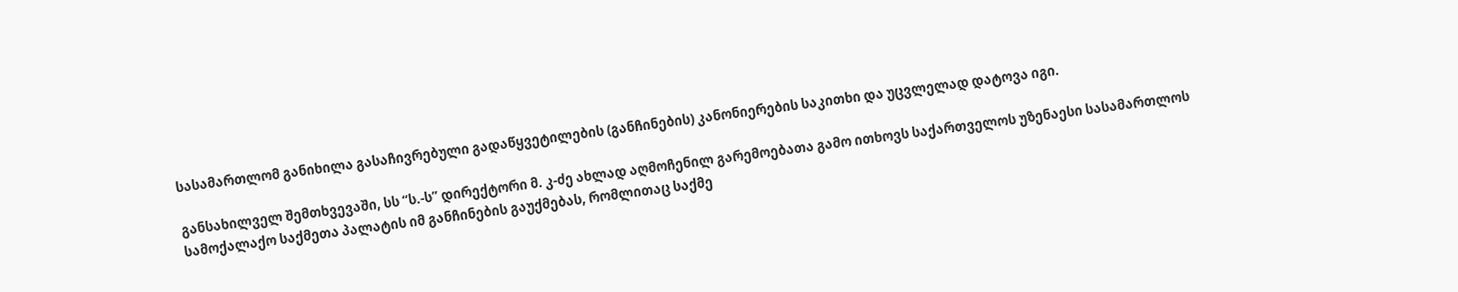სასამართლომ განიხილა გასაჩივრებული გადაწყვეტილების (განჩინების) კანონიერების საკითხი და უცვლელად დატოვა იგი.

განსახილველ შემთხვევაში, სს “ს.-ს” დირექტორი მ. კ-ძე ახლად აღმოჩენილ გარემოებათა გამო ითხოვს საქართველოს უზენაესი სასამართლოს სამოქალაქო საქმეთა პალატის იმ განჩინების გაუქმებას, რომლითაც საქმე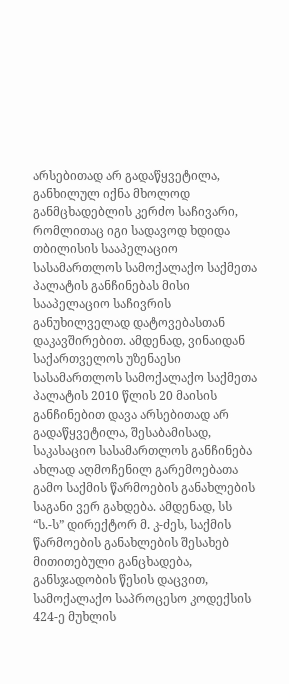არსებითად არ გადაწყვეტილა, განხილულ იქნა მხოლოდ განმცხადებლის კერძო საჩივარი, რომლითაც იგი სადავოდ ხდიდა თბილისის სააპელაციო სასამართლოს სამოქალაქო საქმეთა პალატის განჩინებას მისი სააპელაციო საჩივრის განუხილველად დატოვებასთან დაკავშირებით. ამდენად, ვინაიდან საქართველოს უზენაესი სასამართლოს სამოქალაქო საქმეთა პალატის 2010 წლის 20 მაისის განჩინებით დავა არსებითად არ გადაწყვეტილა, შესაბამისად, საკასაციო სასამართლოს განჩინება ახლად აღმოჩენილ გარემოებათა გამო საქმის წარმოების განახლების საგანი ვერ გახდება. ამდენად, სს “ს.-ს” დირექტორ მ. კ-ძეს, საქმის წარმოების განახლების შესახებ მითითებული განცხადება, განსჯადობის წესის დაცვით, სამოქალაქო საპროცესო კოდექსის 424-ე მუხლის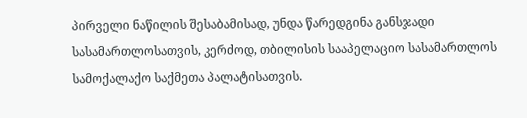პირველი ნაწილის შესაბამისად, უნდა წარედგინა განსჯადი სასამართლოსათვის, კერძოდ, თბილისის სააპელაციო სასამართლოს სამოქალაქო საქმეთა პალატისათვის.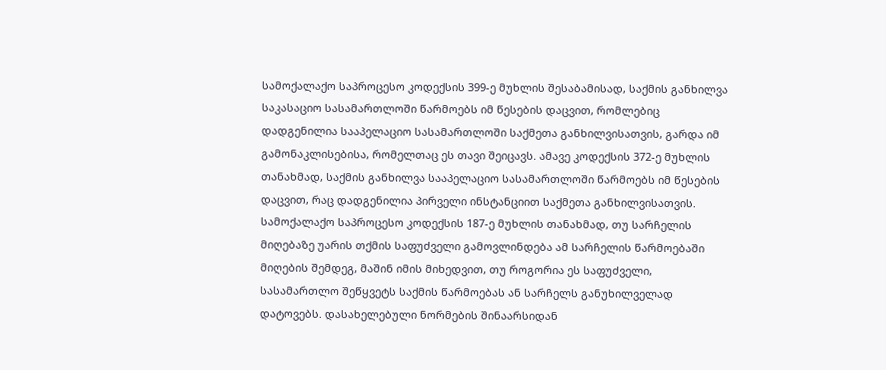სამოქალაქო საპროცესო კოდექსის 399-ე მუხლის შესაბამისად, საქმის განხილვა საკასაციო სასამართლოში წარმოებს იმ წესების დაცვით, რომლებიც დადგენილია სააპელაციო სასამართლოში საქმეთა განხილვისათვის, გარდა იმ გამონაკლისებისა, რომელთაც ეს თავი შეიცავს. ამავე კოდექსის 372-ე მუხლის თანახმად, საქმის განხილვა სააპელაციო სასამართლოში წარმოებს იმ წესების დაცვით, რაც დადგენილია პირველი ინსტანციით საქმეთა განხილვისათვის. სამოქალაქო საპროცესო კოდექსის 187-ე მუხლის თანახმად, თუ სარჩელის მიღებაზე უარის თქმის საფუძველი გამოვლინდება ამ სარჩელის წარმოებაში მიღების შემდეგ, მაშინ იმის მიხედვით, თუ როგორია ეს საფუძველი, სასამართლო შეწყვეტს საქმის წარმოებას ან სარჩელს განუხილველად დატოვებს. დასახელებული ნორმების შინაარსიდან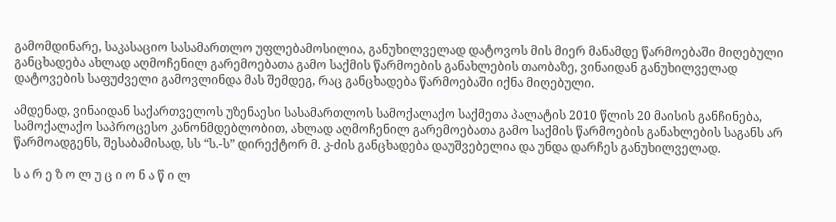გამომდინარე, საკასაციო სასამართლო უფლებამოსილია, განუხილველად დატოვოს მის მიერ მანამდე წარმოებაში მიღებული განცხადება ახლად აღმოჩენილ გარემოებათა გამო საქმის წარმოების განახლების თაობაზე, ვინაიდან განუხილველად დატოვების საფუძველი გამოვლინდა მას შემდეგ, რაც განცხადება წარმოებაში იქნა მიღებული.

ამდენად, ვინაიდან საქართველოს უზენაესი სასამართლოს სამოქალაქო საქმეთა პალატის 2010 წლის 20 მაისის განჩინება, სამოქალაქო საპროცესო კანონმდებლობით, ახლად აღმოჩენილ გარემოებათა გამო საქმის წარმოების განახლების საგანს არ წარმოადგენს, შესაბამისად, სს “ს.-ს” დირექტორ მ. კ-ძის განცხადება დაუშვებელია და უნდა დარჩეს განუხილველად.

ს ა რ ე ზ ო ლ უ ც ი ო ნ ა წ ი ლ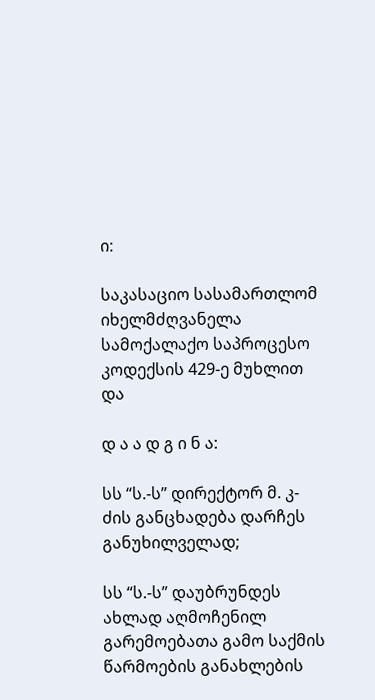ი:

საკასაციო სასამართლომ იხელმძღვანელა სამოქალაქო საპროცესო კოდექსის 429-ე მუხლით და

დ ა ა დ გ ი ნ ა:

სს “ს.-ს” დირექტორ მ. კ-ძის განცხადება დარჩეს განუხილველად;

სს “ს.-ს” დაუბრუნდეს ახლად აღმოჩენილ გარემოებათა გამო საქმის წარმოების განახლების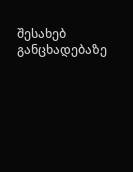შესახებ განცხადებაზე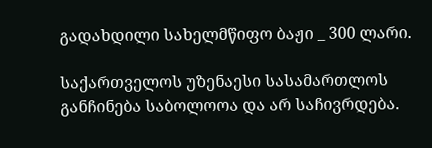გადახდილი სახელმწიფო ბაჟი _ 300 ლარი.

საქართველოს უზენაესი სასამართლოს განჩინება საბოლოოა და არ საჩივრდება.